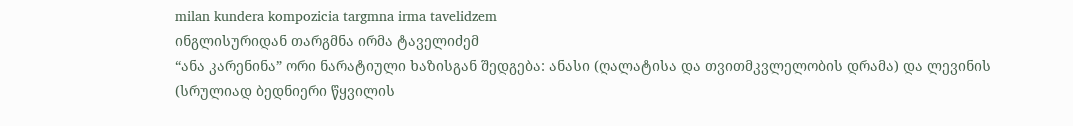milan kundera kompozicia targmna irma tavelidzem
ინგლისურიდან თარგმნა ირმა ტაველიძემ
“ანა კარენინა” ორი ნარატიული ხაზისგან შედგება: ანასი (ღალატისა და თვითმკვლელობის დრამა) და ლევინის (სრულიად ბედნიერი წყვილის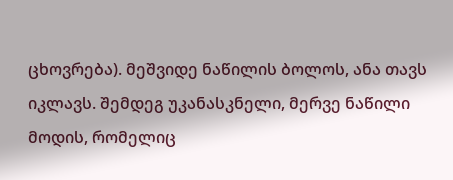ცხოვრება). მეშვიდე ნაწილის ბოლოს, ანა თავს იკლავს. შემდეგ უკანასკნელი, მერვე ნაწილი მოდის, რომელიც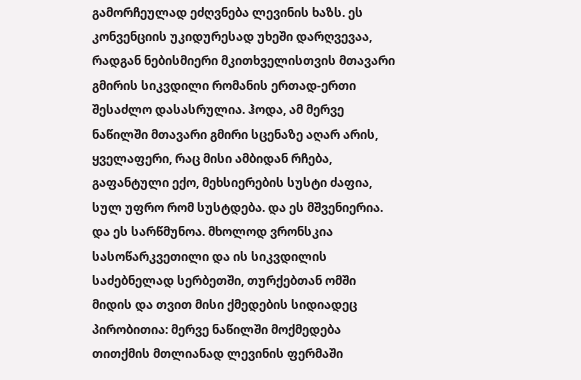გამორჩეულად ეძღვნება ლევინის ხაზს. ეს კონვენციის უკიდურესად უხეში დარღვევაა, რადგან ნებისმიერი მკითხველისთვის მთავარი გმირის სიკვდილი რომანის ერთად-ერთი შესაძლო დასასრულია. ჰოდა, ამ მერვე ნაწილში მთავარი გმირი სცენაზე აღარ არის, ყველაფერი, რაც მისი ამბიდან რჩება, გაფანტული ექო, მეხსიერების სუსტი ძაფია, სულ უფრო რომ სუსტდება. და ეს მშვენიერია. და ეს სარწმუნოა. მხოლოდ ვრონსკია სასოწარკვეთილი და ის სიკვდილის საძებნელად სერბეთში, თურქებთან ომში მიდის და თვით მისი ქმედების სიდიადეც პირობითია: მერვე ნაწილში მოქმედება თითქმის მთლიანად ლევინის ფერმაში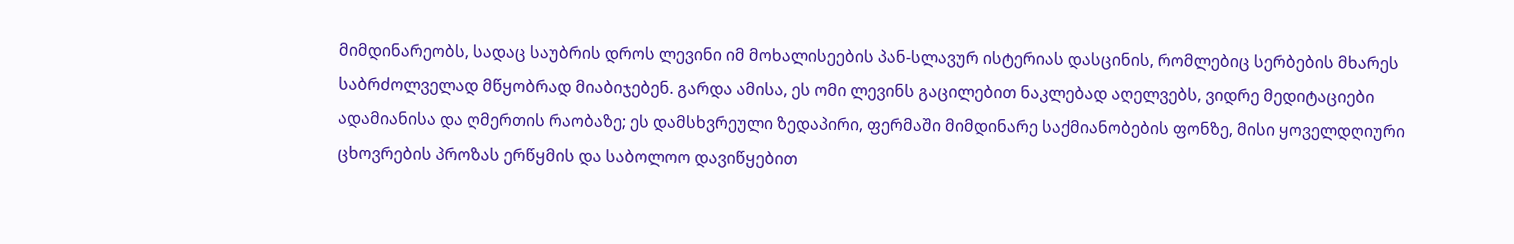მიმდინარეობს, სადაც საუბრის დროს ლევინი იმ მოხალისეების პან-სლავურ ისტერიას დასცინის, რომლებიც სერბების მხარეს საბრძოლველად მწყობრად მიაბიჯებენ. გარდა ამისა, ეს ომი ლევინს გაცილებით ნაკლებად აღელვებს, ვიდრე მედიტაციები ადამიანისა და ღმერთის რაობაზე; ეს დამსხვრეული ზედაპირი, ფერმაში მიმდინარე საქმიანობების ფონზე, მისი ყოველდღიური ცხოვრების პროზას ერწყმის და საბოლოო დავიწყებით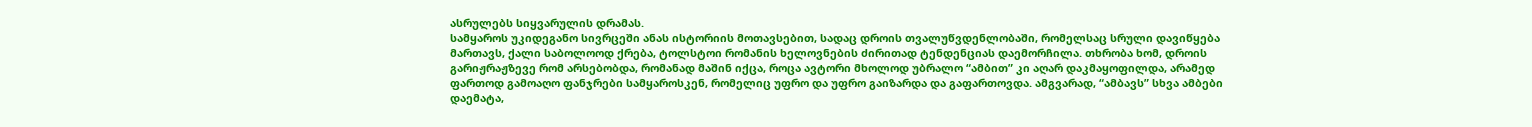ასრულებს სიყვარულის დრამას.
სამყაროს უკიდეგანო სივრცეში ანას ისტორიის მოთავსებით, სადაც დროის თვალუწვდენლობაში, რომელსაც სრული დავიწყება მართავს, ქალი საბოლოოდ ქრება, ტოლსტოი რომანის ხელოვნების ძირითად ტენდენციას დაემორჩილა. თხრობა ხომ, დროის გარიჟრაჟზევე რომ არსებობდა, რომანად მაშინ იქცა, როცა ავტორი მხოლოდ უბრალო “ამბით” კი აღარ დაკმაყოფილდა, არამედ ფართოდ გამოაღო ფანჯრები სამყაროსკენ, რომელიც უფრო და უფრო გაიზარდა და გაფართოვდა. ამგვარად, “ამბავს” სხვა ამბები დაემატა,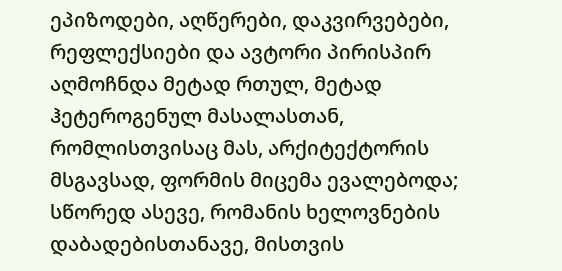ეპიზოდები, აღწერები, დაკვირვებები, რეფლექსიები და ავტორი პირისპირ აღმოჩნდა მეტად რთულ, მეტად ჰეტეროგენულ მასალასთან, რომლისთვისაც მას, არქიტექტორის მსგავსად, ფორმის მიცემა ევალებოდა; სწორედ ასევე, რომანის ხელოვნების დაბადებისთანავე, მისთვის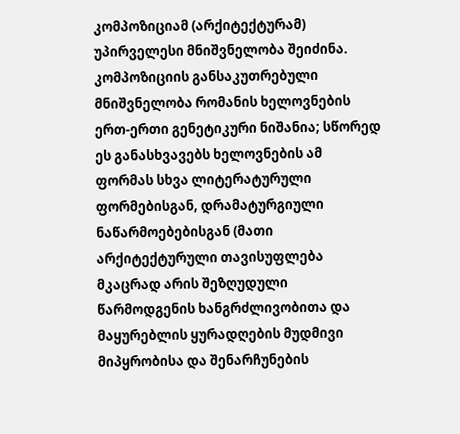კომპოზიციამ (არქიტექტურამ) უპირველესი მნიშვნელობა შეიძინა.
კომპოზიციის განსაკუთრებული მნიშვნელობა რომანის ხელოვნების ერთ-ერთი გენეტიკური ნიშანია; სწორედ ეს განასხვავებს ხელოვნების ამ ფორმას სხვა ლიტერატურული ფორმებისგან, დრამატურგიული ნაწარმოებებისგან (მათი არქიტექტურული თავისუფლება მკაცრად არის შეზღუდული წარმოდგენის ხანგრძლივობითა და მაყურებლის ყურადღების მუდმივი მიპყრობისა და შენარჩუნების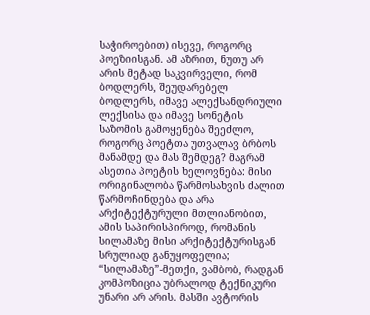საჭიროებით) ისევე, როგორც პოეზიისგან. ამ აზრით, ნუთუ არ არის მეტად საკვირველი, რომ ბოდლერს, შეუდარებელ ბოდლერს, იმავე ალექსანდრიული ლექსისა და იმავე სონეტის საზომის გამოყენება შეეძლო, როგორც პოეტთა უთვალავ ბრბოს მანამდე და მას შემდეგ? მაგრამ ასეთია პოეტის ხელოვნება: მისი ორიგინალობა წარმოსახვის ძალით წარმოჩინდება და არა არქიტექტურული მთლიანობით, ამის საპირისპიროდ, რომანის სილამაზე მისი არქიტექტურისგან სრულიად განუყოფელია; “სილამაზე”-მეთქი, ვამბობ, რადგან კომპოზიცია უბრალოდ ტექნიკური უნარი არ არის. მასში ავტორის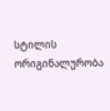სტილის ორიგინალურობა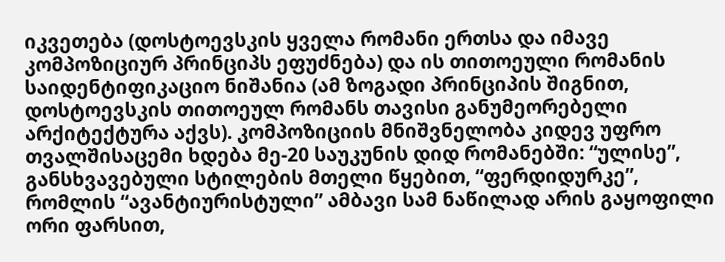იკვეთება (დოსტოევსკის ყველა რომანი ერთსა და იმავე კომპოზიციურ პრინციპს ეფუძნება) და ის თითოეული რომანის საიდენტიფიკაციო ნიშანია (ამ ზოგადი პრინციპის შიგნით, დოსტოევსკის თითოეულ რომანს თავისი განუმეორებელი არქიტექტურა აქვს). კომპოზიციის მნიშვნელობა კიდევ უფრო თვალშისაცემი ხდება მე-20 საუკუნის დიდ რომანებში: “ულისე”, განსხვავებული სტილების მთელი წყებით, “ფერდიდურკე”, რომლის “ავანტიურისტული” ამბავი სამ ნაწილად არის გაყოფილი ორი ფარსით,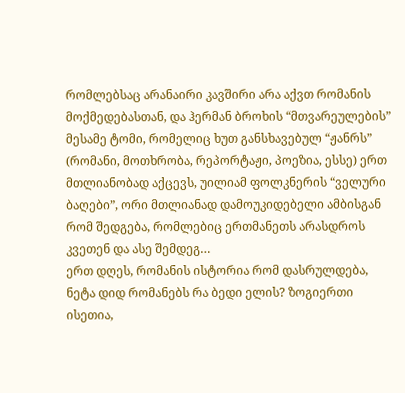რომლებსაც არანაირი კავშირი არა აქვთ რომანის მოქმედებასთან, და ჰერმან ბროხის “მთვარეულების” მესამე ტომი, რომელიც ხუთ განსხავებულ “ჟანრს” (რომანი, მოთხრობა, რეპორტაჟი, პოეზია, ესსე) ერთ მთლიანობად აქცევს, უილიამ ფოლკნერის “ველური ბაღები”, ორი მთლიანად დამოუკიდებელი ამბისგან რომ შედგება, რომლებიც ერთმანეთს არასდროს კვეთენ და ასე შემდეგ…
ერთ დღეს, რომანის ისტორია რომ დასრულდება, ნეტა დიდ რომანებს რა ბედი ელის? ზოგიერთი ისეთია,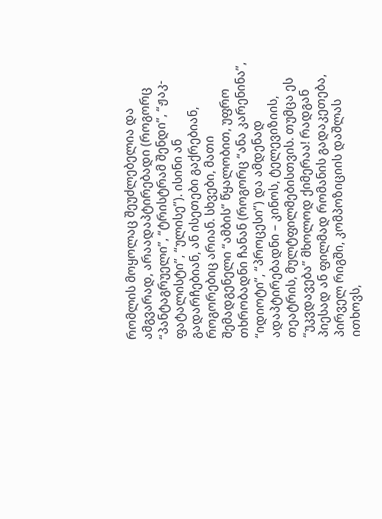რომლის მოყოლაც შეუძლებელია და ამგვარად, არაადაპტირებადი (როგორც “პანტაგრუელი”, “ტრისტრამ შენდი”, “ჟაკ-ფატალისტი”, “ულისე”). ისინი ან გადარჩებიან, ან ისეთები გაქრებიან, როგორებიც არიან. სხვები, მათი შემადგენელი “ამბის” წყალობით, უფრო თხრობადნი ჩანან (როგორც “ანა კარენინა”, “იდიოტი”, “პროცესი”) და ამდენად ადაპტირებადნი – კინოს, ტელევიზიის, თეატრის, მულტფილმებისთვის. თუმცა ეს “უკვდავება” მხოლოდ ქიმერაა! რადგან პიესად ან ფილმად რომანის გადაკეთება, პირველ რიგში, კომპოზიციის დაშლას ითხოვს,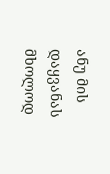ანუ მის დაყვანას მხოლოდ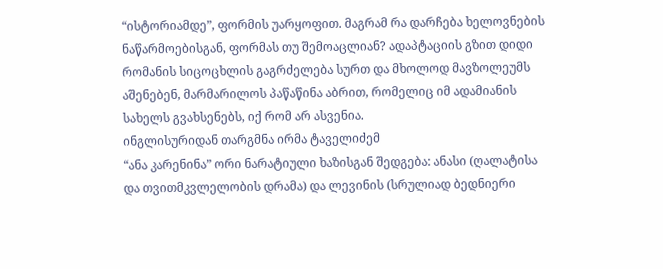“ისტორიამდე”, ფორმის უარყოფით. მაგრამ რა დარჩება ხელოვნების ნაწარმოებისგან, ფორმას თუ შემოაცლიან? ადაპტაციის გზით დიდი რომანის სიცოცხლის გაგრძელება სურთ და მხოლოდ მავზოლეუმს აშენებენ, მარმარილოს პაწაწინა აბრით, რომელიც იმ ადამიანის სახელს გვახსენებს, იქ რომ არ ასვენია.
ინგლისურიდან თარგმნა ირმა ტაველიძემ
“ანა კარენინა” ორი ნარატიული ხაზისგან შედგება: ანასი (ღალატისა და თვითმკვლელობის დრამა) და ლევინის (სრულიად ბედნიერი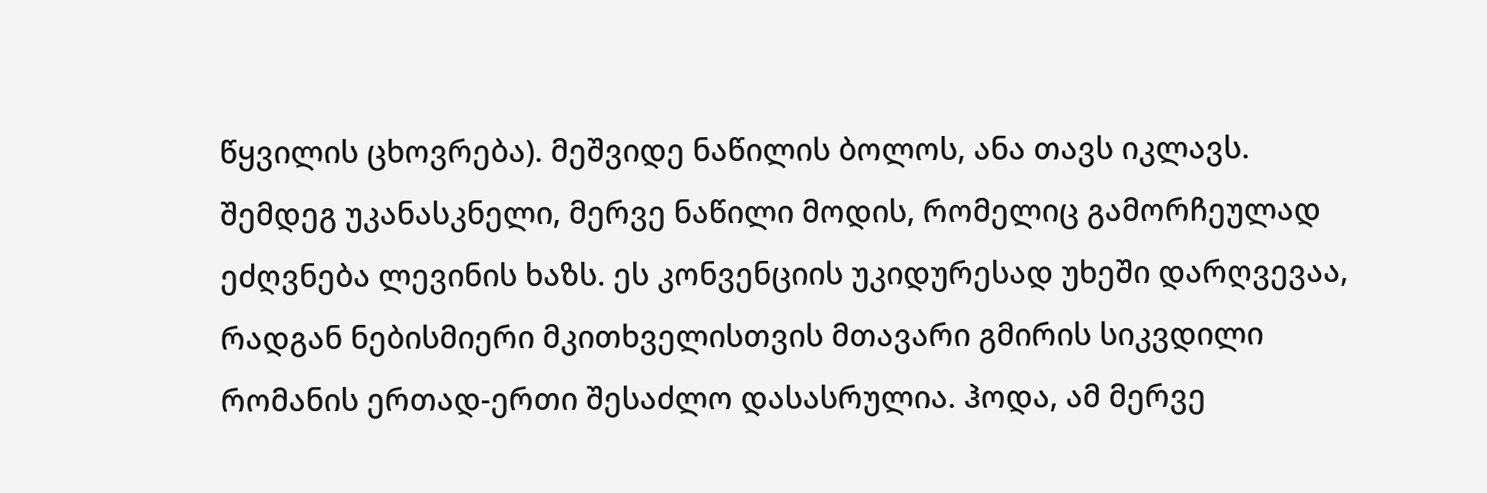წყვილის ცხოვრება). მეშვიდე ნაწილის ბოლოს, ანა თავს იკლავს. შემდეგ უკანასკნელი, მერვე ნაწილი მოდის, რომელიც გამორჩეულად ეძღვნება ლევინის ხაზს. ეს კონვენციის უკიდურესად უხეში დარღვევაა, რადგან ნებისმიერი მკითხველისთვის მთავარი გმირის სიკვდილი რომანის ერთად-ერთი შესაძლო დასასრულია. ჰოდა, ამ მერვე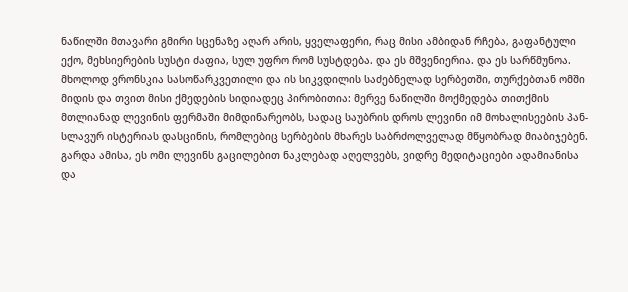ნაწილში მთავარი გმირი სცენაზე აღარ არის, ყველაფერი, რაც მისი ამბიდან რჩება, გაფანტული ექო, მეხსიერების სუსტი ძაფია, სულ უფრო რომ სუსტდება. და ეს მშვენიერია. და ეს სარწმუნოა. მხოლოდ ვრონსკია სასოწარკვეთილი და ის სიკვდილის საძებნელად სერბეთში, თურქებთან ომში მიდის და თვით მისი ქმედების სიდიადეც პირობითია: მერვე ნაწილში მოქმედება თითქმის მთლიანად ლევინის ფერმაში მიმდინარეობს, სადაც საუბრის დროს ლევინი იმ მოხალისეების პან-სლავურ ისტერიას დასცინის, რომლებიც სერბების მხარეს საბრძოლველად მწყობრად მიაბიჯებენ. გარდა ამისა, ეს ომი ლევინს გაცილებით ნაკლებად აღელვებს, ვიდრე მედიტაციები ადამიანისა და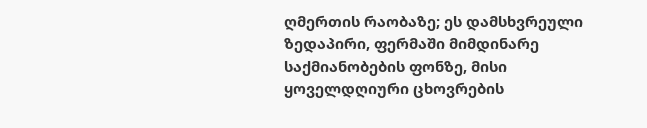ღმერთის რაობაზე; ეს დამსხვრეული ზედაპირი, ფერმაში მიმდინარე საქმიანობების ფონზე, მისი ყოველდღიური ცხოვრების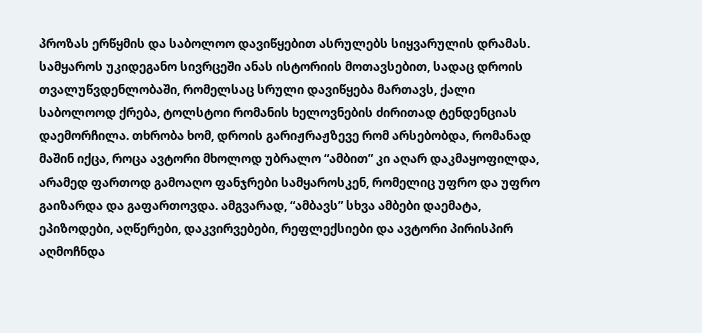პროზას ერწყმის და საბოლოო დავიწყებით ასრულებს სიყვარულის დრამას.
სამყაროს უკიდეგანო სივრცეში ანას ისტორიის მოთავსებით, სადაც დროის თვალუწვდენლობაში, რომელსაც სრული დავიწყება მართავს, ქალი საბოლოოდ ქრება, ტოლსტოი რომანის ხელოვნების ძირითად ტენდენციას დაემორჩილა. თხრობა ხომ, დროის გარიჟრაჟზევე რომ არსებობდა, რომანად მაშინ იქცა, როცა ავტორი მხოლოდ უბრალო “ამბით” კი აღარ დაკმაყოფილდა, არამედ ფართოდ გამოაღო ფანჯრები სამყაროსკენ, რომელიც უფრო და უფრო გაიზარდა და გაფართოვდა. ამგვარად, “ამბავს” სხვა ამბები დაემატა, ეპიზოდები, აღწერები, დაკვირვებები, რეფლექსიები და ავტორი პირისპირ აღმოჩნდა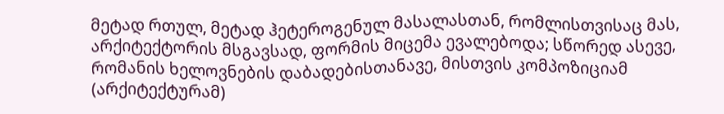მეტად რთულ, მეტად ჰეტეროგენულ მასალასთან, რომლისთვისაც მას, არქიტექტორის მსგავსად, ფორმის მიცემა ევალებოდა; სწორედ ასევე, რომანის ხელოვნების დაბადებისთანავე, მისთვის კომპოზიციამ (არქიტექტურამ)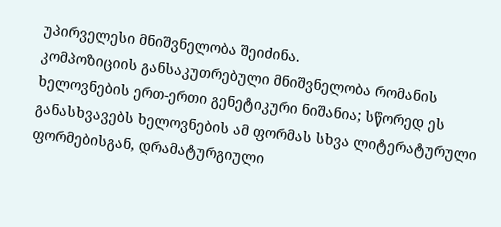უპირველესი მნიშვნელობა შეიძინა.
კომპოზიციის განსაკუთრებული მნიშვნელობა რომანის ხელოვნების ერთ-ერთი გენეტიკური ნიშანია; სწორედ ეს განასხვავებს ხელოვნების ამ ფორმას სხვა ლიტერატურული ფორმებისგან, დრამატურგიული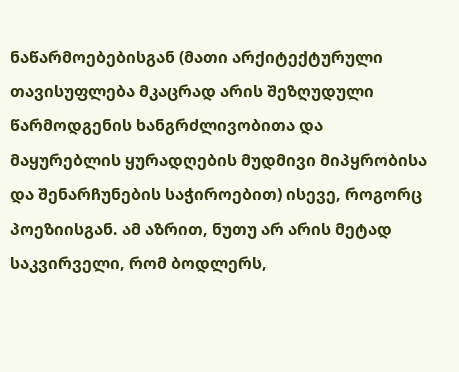ნაწარმოებებისგან (მათი არქიტექტურული თავისუფლება მკაცრად არის შეზღუდული წარმოდგენის ხანგრძლივობითა და მაყურებლის ყურადღების მუდმივი მიპყრობისა და შენარჩუნების საჭიროებით) ისევე, როგორც პოეზიისგან. ამ აზრით, ნუთუ არ არის მეტად საკვირველი, რომ ბოდლერს,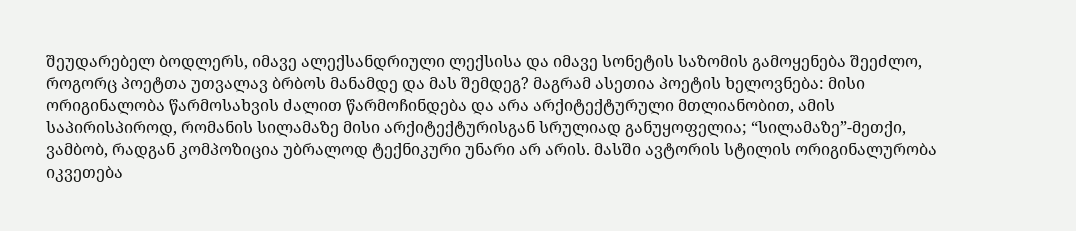შეუდარებელ ბოდლერს, იმავე ალექსანდრიული ლექსისა და იმავე სონეტის საზომის გამოყენება შეეძლო, როგორც პოეტთა უთვალავ ბრბოს მანამდე და მას შემდეგ? მაგრამ ასეთია პოეტის ხელოვნება: მისი ორიგინალობა წარმოსახვის ძალით წარმოჩინდება და არა არქიტექტურული მთლიანობით, ამის საპირისპიროდ, რომანის სილამაზე მისი არქიტექტურისგან სრულიად განუყოფელია; “სილამაზე”-მეთქი, ვამბობ, რადგან კომპოზიცია უბრალოდ ტექნიკური უნარი არ არის. მასში ავტორის სტილის ორიგინალურობა იკვეთება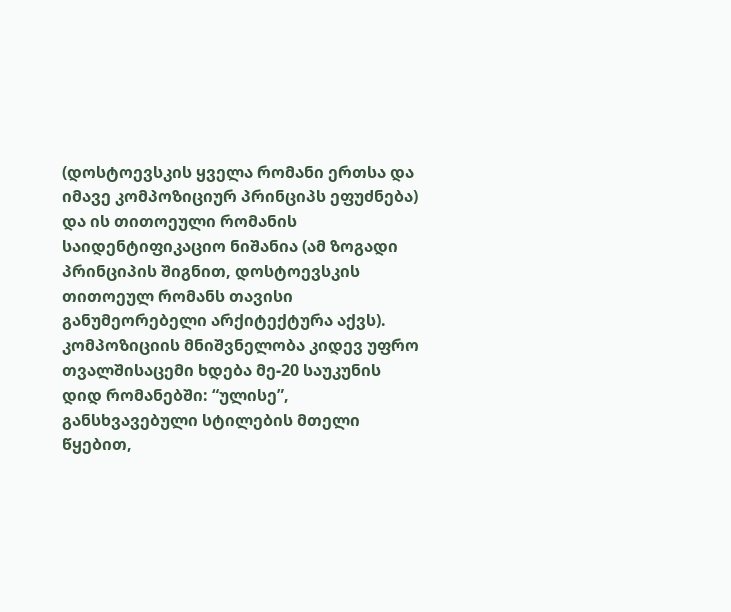(დოსტოევსკის ყველა რომანი ერთსა და იმავე კომპოზიციურ პრინციპს ეფუძნება) და ის თითოეული რომანის საიდენტიფიკაციო ნიშანია (ამ ზოგადი პრინციპის შიგნით, დოსტოევსკის თითოეულ რომანს თავისი განუმეორებელი არქიტექტურა აქვს). კომპოზიციის მნიშვნელობა კიდევ უფრო თვალშისაცემი ხდება მე-20 საუკუნის დიდ რომანებში: “ულისე”, განსხვავებული სტილების მთელი წყებით,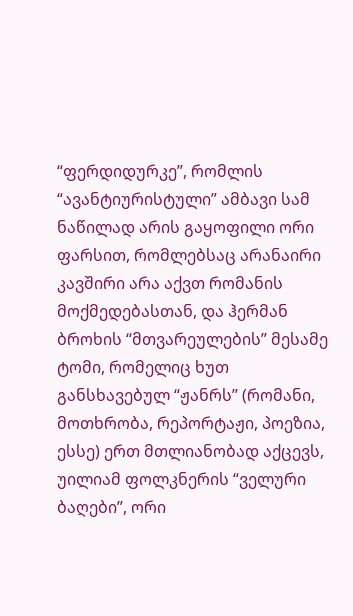“ფერდიდურკე”, რომლის “ავანტიურისტული” ამბავი სამ ნაწილად არის გაყოფილი ორი ფარსით, რომლებსაც არანაირი კავშირი არა აქვთ რომანის მოქმედებასთან, და ჰერმან ბროხის “მთვარეულების” მესამე ტომი, რომელიც ხუთ განსხავებულ “ჟანრს” (რომანი, მოთხრობა, რეპორტაჟი, პოეზია, ესსე) ერთ მთლიანობად აქცევს, უილიამ ფოლკნერის “ველური ბაღები”, ორი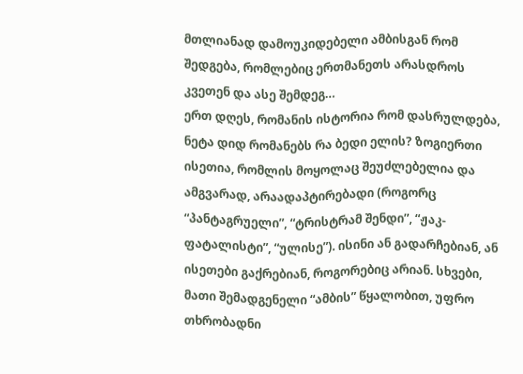მთლიანად დამოუკიდებელი ამბისგან რომ შედგება, რომლებიც ერთმანეთს არასდროს კვეთენ და ასე შემდეგ…
ერთ დღეს, რომანის ისტორია რომ დასრულდება, ნეტა დიდ რომანებს რა ბედი ელის? ზოგიერთი ისეთია, რომლის მოყოლაც შეუძლებელია და ამგვარად, არაადაპტირებადი (როგორც “პანტაგრუელი”, “ტრისტრამ შენდი”, “ჟაკ-ფატალისტი”, “ულისე”). ისინი ან გადარჩებიან, ან ისეთები გაქრებიან, როგორებიც არიან. სხვები, მათი შემადგენელი “ამბის” წყალობით, უფრო თხრობადნი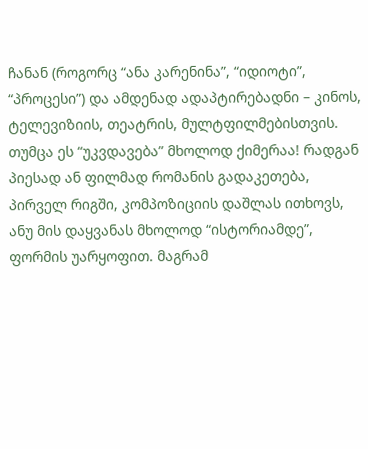ჩანან (როგორც “ანა კარენინა”, “იდიოტი”, “პროცესი”) და ამდენად ადაპტირებადნი – კინოს, ტელევიზიის, თეატრის, მულტფილმებისთვის. თუმცა ეს “უკვდავება” მხოლოდ ქიმერაა! რადგან პიესად ან ფილმად რომანის გადაკეთება, პირველ რიგში, კომპოზიციის დაშლას ითხოვს, ანუ მის დაყვანას მხოლოდ “ისტორიამდე”, ფორმის უარყოფით. მაგრამ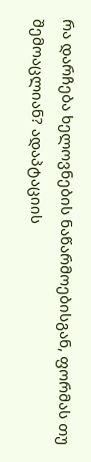რა დარჩება ხელოვნების ნაწარმოებისგან, ფორმას თუ შემოაცლიან? ადაპტაციის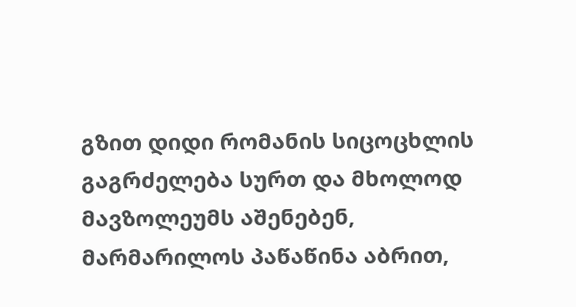გზით დიდი რომანის სიცოცხლის გაგრძელება სურთ და მხოლოდ მავზოლეუმს აშენებენ, მარმარილოს პაწაწინა აბრით,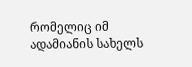რომელიც იმ ადამიანის სახელს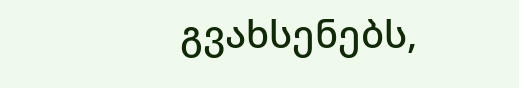გვახსენებს,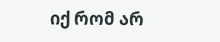იქ რომ არ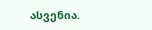ასვენია.